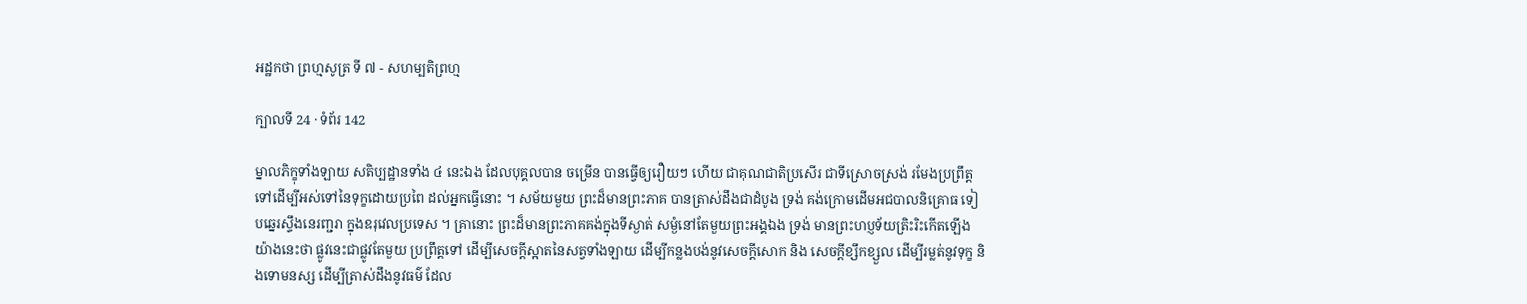អដ្ឋកថា ព្រហ្មសូត្រ ទី ៧ - សហម្បតិព្រហ្ម

ក្បាលទី 24 · ទំព័រ 142

ម្នាលភិក្ខុទាំងឡាយ សតិប្បដ្ឋានទាំង ៤ នេះឯង ដែលបុគ្គលបាន ចម្រើន បានធ្វើឲ្យរឿយៗ ហើយ ជាគុណជាតិប្រសើរ ជាទីស្រោចស្រង់ រមែងប្រព្រឹត្តទៅដើម្បីអស់ទៅនៃទុក្ខដោយប្រពៃ ដល់អ្នកធ្វើនោះ ។ សម័យមួយ ព្រះដ៏មានព្រះភាគ បានត្រាស់ដឹងជាដំបូង ទ្រង់ គង់ក្រោមដើមអជបាលនិគ្រោធ ទៀបឆ្នេរស្ទឹងនេរញ្ជរា ក្នុងឧរុវេលប្រទេស ។ គ្រានោះ ព្រះដ៏មានព្រះភាគគង់ក្នុងទីស្ងាត់ សម្ងំនៅតែមួយព្រះអង្គឯង ទ្រង់ មានព្រះហប្ញទ័យត្រិះរិះកើតឡើងយ៉ាងនេះថា ផ្លូវនេះជាផ្លូវតែមួយ ប្រព្រឹត្តទៅ ដើម្បីសេចក្តីស្អាតនៃសត្វទាំងឡាយ ដើម្បីកន្លងបង់នូវសេចក្តីសោក និង សេចក្តីខ្សឹកខ្សួល ដើម្បីរម្លត់នូវទុក្ខ និងទោមនស្ស ដើម្បីត្រាស់ដឹងនូវធម៌ ដែល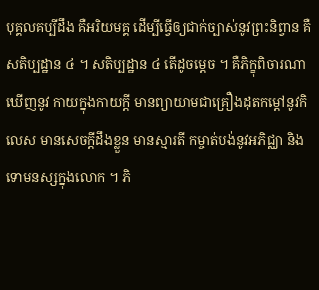បុគ្គលគប្បីដឹង គឺអរិយមគ្គ ដើម្បីធ្វើឲ្យជាក់ច្បាស់នូវព្រះនិព្វាន គឺ សតិប្បដ្ឋាន ៤ ។ សតិប្បដ្ឋាន ៤ តើដូចម្តេច ។ គឺភិក្ខុពិចារណាឃើញនូវ កាយក្នុងកាយក្តី មានព្យាយាមជាគ្រឿងដុតកម្តៅនូវកិលេស មានសេចក្តីដឹងខ្លួន មានស្មារតី កម្ចាត់បង់នូវអភិជ្ឈា និងទោមនស្សក្នុងលោក ។ ភិ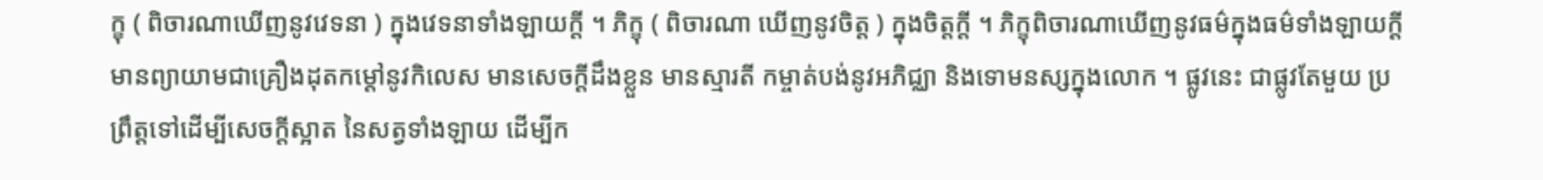ក្ខុ ( ពិចារណាឃើញនូវវេទនា ) ក្នុងវេទនាទាំងឡាយក្តី ។ ភិក្ខុ ( ពិចារណា ឃើញនូវចិត្ត ) ក្នុងចិត្តក្តី ។ ភិក្ខុពិចារណាឃើញនូវធម៌ក្នុងធម៌ទាំងឡាយក្តី មានព្យាយាមជាគ្រឿងដុតកម្តៅនូវកិលេស មានសេចក្តីដឹងខ្លួន មានស្មារតី កម្ចាត់បង់នូវអភិជ្ឈា និងទោមនស្សក្នុងលោក ។ ផ្លូវនេះ ជាផ្លូវតែមួយ ប្រព្រឹត្តទៅដើម្បីសេចក្តីស្អាត នៃសត្វទាំងឡាយ ដើម្បីក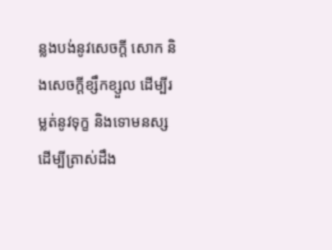ន្លងបង់នូវសេចក្តី សោក និងសេចក្តីខ្សឹកខ្សួល ដើម្បីរម្លត់នូវទុក្ខ និងទោមនស្ស ដើម្បីត្រាស់ដឹង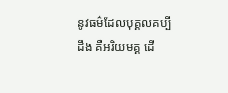នូវធម៌ដែលបុគ្គលគប្បីដឹង គឺអរិយមគ្គ ដើ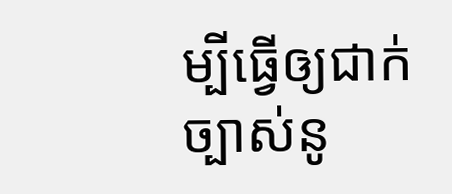ម្បីធ្វើឲ្យជាក់ច្បាស់នូ